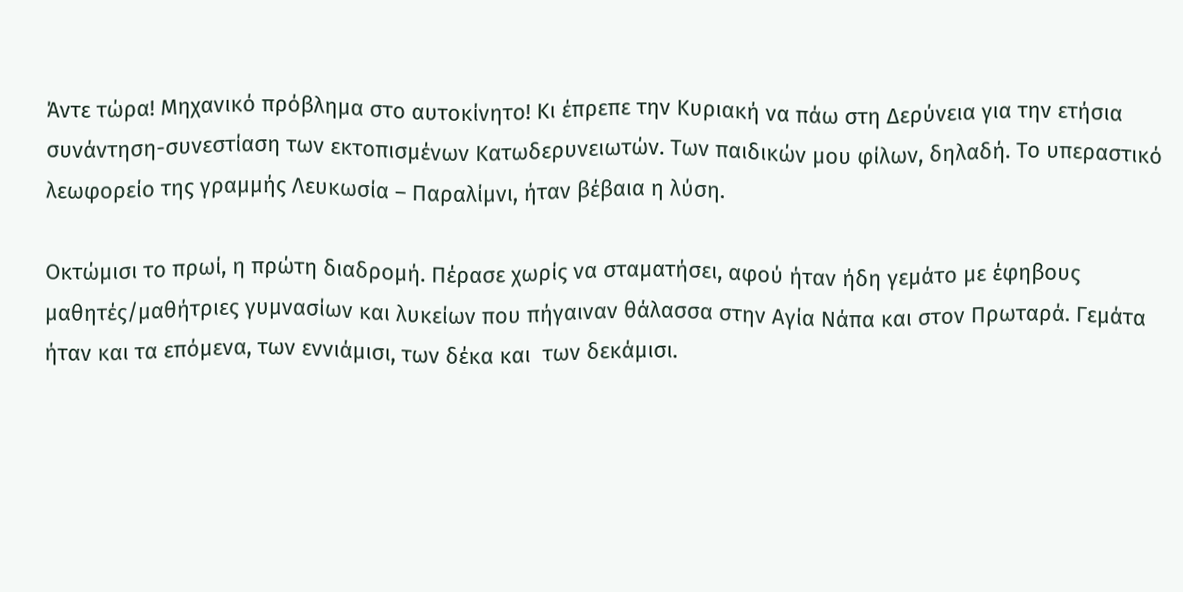Άντε τώρα! Μηχανικό πρόβλημα στο αυτοκίνητο! Κι έπρεπε την Κυριακή να πάω στη Δερύνεια για την ετήσια συνάντηση-συνεστίαση των εκτοπισμένων Κατωδερυνειωτών. Των παιδικών μου φίλων, δηλαδή. Το υπεραστικό λεωφορείο της γραμμής Λευκωσία – Παραλίμνι, ήταν βέβαια η λύση.

Οκτώμισι το πρωί, η πρώτη διαδρομή. Πέρασε χωρίς να σταματήσει, αφού ήταν ήδη γεμάτο με έφηβους μαθητές/μαθήτριες γυμνασίων και λυκείων που πήγαιναν θάλασσα στην Αγία Νάπα και στον Πρωταρά. Γεμάτα ήταν και τα επόμενα, των εννιάμισι, των δέκα και  των δεκάμισι.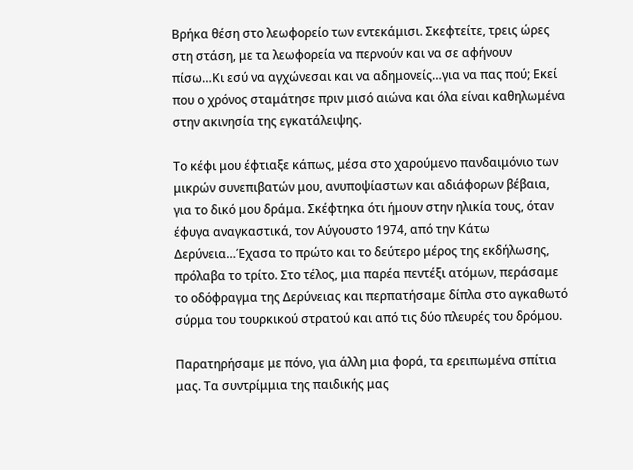Βρήκα θέση στο λεωφορείο των εντεκάμισι. Σκεφτείτε, τρεις ώρες στη στάση, με τα λεωφορεία να περνούν και να σε αφήνουν πίσω…Κι εσύ να αγχώνεσαι και να αδημονείς…για να πας πού; Εκεί που ο χρόνος σταμάτησε πριν μισό αιώνα και όλα είναι καθηλωμένα στην ακινησία της εγκατάλειψης.

Το κέφι μου έφτιαξε κάπως, μέσα στο χαρούμενο πανδαιμόνιο των μικρών συνεπιβατών μου, ανυποψίαστων και αδιάφορων βέβαια, για το δικό μου δράμα. Σκέφτηκα ότι ήμουν στην ηλικία τους, όταν έφυγα αναγκαστικά, τον Αύγουστο 1974, από την Κάτω Δερύνεια…Έχασα το πρώτο και το δεύτερο μέρος της εκδήλωσης, πρόλαβα το τρίτο. Στο τέλος, μια παρέα πεντέξι ατόμων, περάσαμε το οδόφραγμα της Δερύνειας και περπατήσαμε δίπλα στο αγκαθωτό σύρμα του τουρκικού στρατού και από τις δύο πλευρές του δρόμου.

Παρατηρήσαμε με πόνο, για άλλη μια φορά, τα ερειπωμένα σπίτια μας. Τα συντρίμμια της παιδικής μας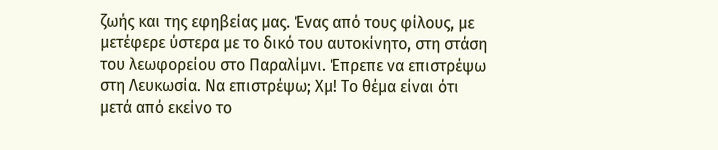ζωής και της εφηβείας μας. Ένας από τους φίλους, με μετέφερε ύστερα με το δικό του αυτοκίνητο, στη στάση του λεωφορείου στο Παραλίμνι. Έπρεπε να επιστρέψω στη Λευκωσία. Να επιστρέψω; Χμ! Το θέμα είναι ότι μετά από εκείνο το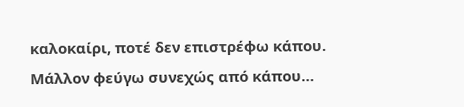καλοκαίρι, ποτέ δεν επιστρέφω κάπου. Μάλλον φεύγω συνεχώς από κάπου…